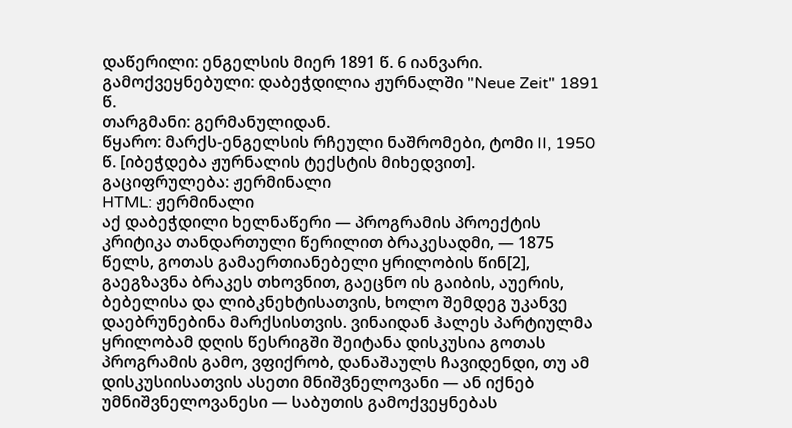დაწერილი: ენგელსის მიერ 1891 წ. 6 იანვარი.
გამოქვეყნებული: დაბეჭდილია ჟურნალში "Neue Zeit" 1891 წ.
თარგმანი: გერმანულიდან.
წყარო: მარქს-ენგელსის რჩეული ნაშრომები, ტომი II, 1950 წ. [იბეჭდება ჟურნალის ტექსტის მიხედვით].
გაციფრულება: ჟერმინალი
HTML: ჟერმინალი
აქ დაბეჭდილი ხელნაწერი — პროგრამის პროექტის კრიტიკა თანდართული წერილით ბრაკესადმი, — 1875 წელს, გოთას გამაერთიანებელი ყრილობის წინ[2], გაეგზავნა ბრაკეს თხოვნით, გაეცნო ის გაიბის, აუერის, ბებელისა და ლიბკნეხტისათვის, ხოლო შემდეგ უკანვე დაებრუნებინა მარქსისთვის. ვინაიდან ჰალეს პარტიულმა ყრილობამ დღის წესრიგში შეიტანა დისკუსია გოთას პროგრამის გამო, ვფიქრობ, დანაშაულს ჩავიდენდი, თუ ამ დისკუსიისათვის ასეთი მნიშვნელოვანი — ან იქნებ უმნიშვნელოვანესი — საბუთის გამოქვეყნებას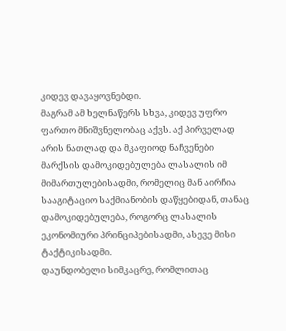კიდევ დავაყოვნებდი.
მაგრამ ამ ხელნაწერს სხვა, კიდევ უფრო ფართო მნიშვნელობაც აქვს. აქ პირველად არის ნათლად და მკაფიოდ ნაჩვენები მარქსის დამოკიდებულება ლასალის იმ მიმართულებისადმი, რომელიც მან აირჩია სააგიტაციო საქმიანობის დაწყებიდან, თანაც დამოკიდებულება, როგორც ლასალის ეკონომიური პრინციპებისადმი, ასევე მისი ტაქტიკისადმი.
დაუნდობელი სიმკაცრე, რომლითაც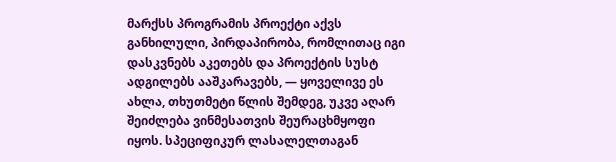მარქსს პროგრამის პროექტი აქვს განხილული, პირდაპირობა, რომლითაც იგი დასკვნებს აკეთებს და პროექტის სუსტ ადგილებს ააშკარავებს, — ყოველივე ეს ახლა, თხუთმეტი წლის შემდეგ, უკვე აღარ შეიძლება ვინმესათვის შეურაცხმყოფი იყოს. სპეციფიკურ ლასალელთაგან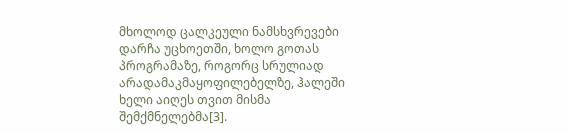მხოლოდ ცალკეული ნამსხვრევები დარჩა უცხოეთში, ხოლო გოთას პროგრამაზე, როგორც სრულიად არადამაკმაყოფილებელზე, ჰალეში ხელი აიღეს თვით მისმა შემქმნელებმა[3].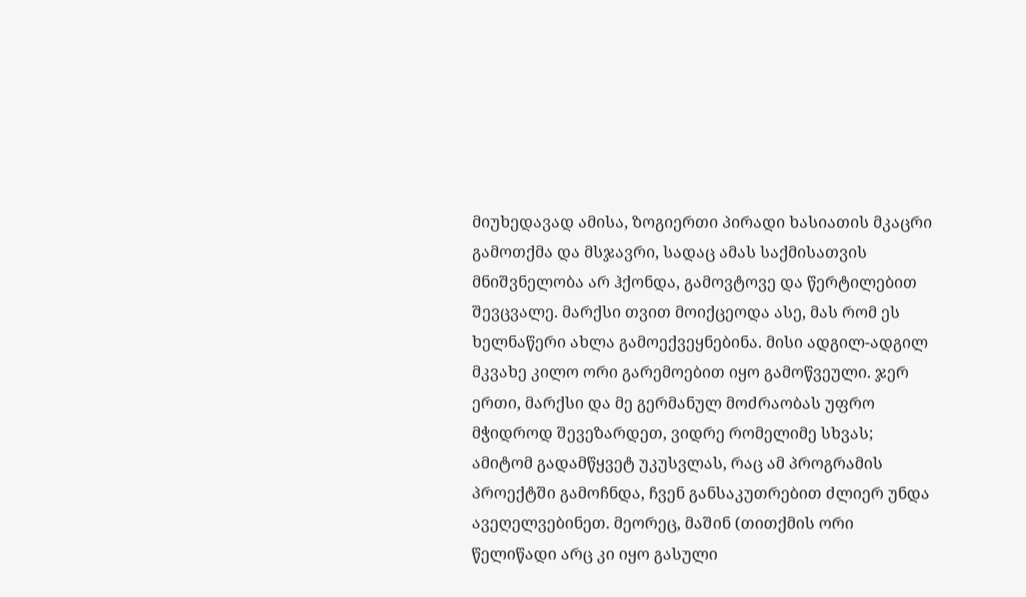მიუხედავად ამისა, ზოგიერთი პირადი ხასიათის მკაცრი გამოთქმა და მსჯავრი, სადაც ამას საქმისათვის მნიშვნელობა არ ჰქონდა, გამოვტოვე და წერტილებით შევცვალე. მარქსი თვით მოიქცეოდა ასე, მას რომ ეს ხელნაწერი ახლა გამოექვეყნებინა. მისი ადგილ-ადგილ მკვახე კილო ორი გარემოებით იყო გამოწვეული. ჯერ ერთი, მარქსი და მე გერმანულ მოძრაობას უფრო მჭიდროდ შევეზარდეთ, ვიდრე რომელიმე სხვას; ამიტომ გადამწყვეტ უკუსვლას, რაც ამ პროგრამის პროექტში გამოჩნდა, ჩვენ განსაკუთრებით ძლიერ უნდა ავეღელვებინეთ. მეორეც, მაშინ (თითქმის ორი წელიწადი არც კი იყო გასული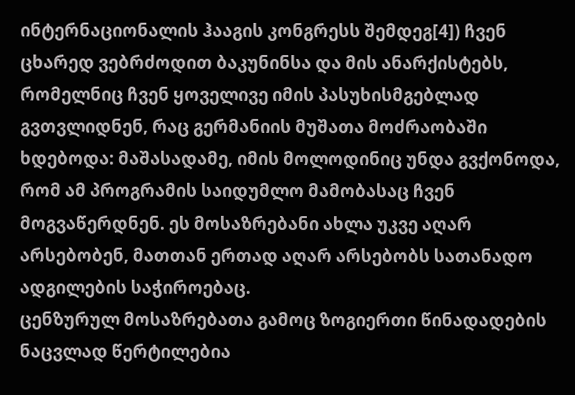ინტერნაციონალის ჰააგის კონგრესს შემდეგ[4]) ჩვენ ცხარედ ვებრძოდით ბაკუნინსა და მის ანარქისტებს, რომელნიც ჩვენ ყოველივე იმის პასუხისმგებლად გვთვლიდნენ, რაც გერმანიის მუშათა მოძრაობაში ხდებოდა: მაშასადამე, იმის მოლოდინიც უნდა გვქონოდა, რომ ამ პროგრამის საიდუმლო მამობასაც ჩვენ მოგვაწერდნენ. ეს მოსაზრებანი ახლა უკვე აღარ არსებობენ, მათთან ერთად აღარ არსებობს სათანადო ადგილების საჭიროებაც.
ცენზურულ მოსაზრებათა გამოც ზოგიერთი წინადადების ნაცვლად წერტილებია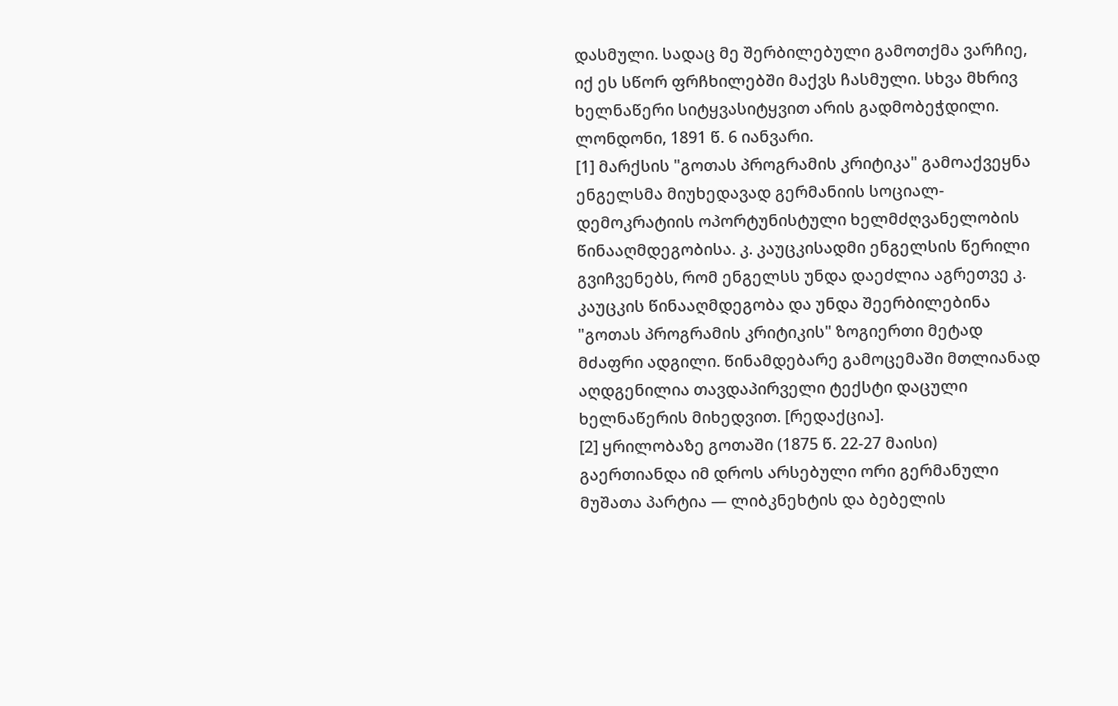დასმული. სადაც მე შერბილებული გამოთქმა ვარჩიე, იქ ეს სწორ ფრჩხილებში მაქვს ჩასმული. სხვა მხრივ ხელნაწერი სიტყვასიტყვით არის გადმობეჭდილი.
ლონდონი, 1891 წ. 6 იანვარი.
[1] მარქსის "გოთას პროგრამის კრიტიკა" გამოაქვეყნა ენგელსმა მიუხედავად გერმანიის სოციალ-დემოკრატიის ოპორტუნისტული ხელმძღვანელობის წინააღმდეგობისა. კ. კაუცკისადმი ენგელსის წერილი გვიჩვენებს, რომ ენგელსს უნდა დაეძლია აგრეთვე კ. კაუცკის წინააღმდეგობა და უნდა შეერბილებინა "გოთას პროგრამის კრიტიკის" ზოგიერთი მეტად მძაფრი ადგილი. წინამდებარე გამოცემაში მთლიანად აღდგენილია თავდაპირველი ტექსტი დაცული ხელნაწერის მიხედვით. [რედაქცია].
[2] ყრილობაზე გოთაში (1875 წ. 22-27 მაისი) გაერთიანდა იმ დროს არსებული ორი გერმანული მუშათა პარტია — ლიბკნეხტის და ბებელის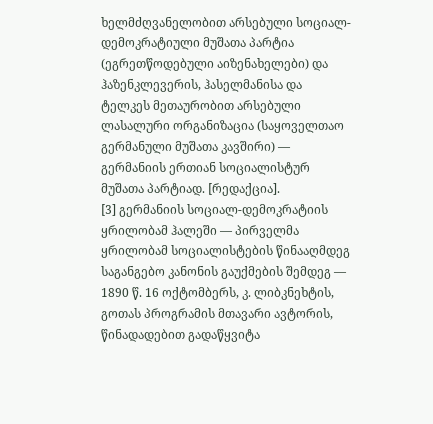ხელმძღვანელობით არსებული სოციალ-დემოკრატიული მუშათა პარტია (ეგრეთწოდებული აიზენახელები) და ჰაზენკლევერის, ჰასელმანისა და ტელკეს მეთაურობით არსებული ლასალური ორგანიზაცია (საყოველთაო გერმანული მუშათა კავშირი) — გერმანიის ერთიან სოციალისტურ მუშათა პარტიად. [რედაქცია].
[3] გერმანიის სოციალ-დემოკრატიის ყრილობამ ჰალეში — პირველმა ყრილობამ სოციალისტების წინააღმდეგ საგანგებო კანონის გაუქმების შემდეგ — 1890 წ. 16 ოქტომბერს, კ. ლიბკნეხტის, გოთას პროგრამის მთავარი ავტორის, წინადადებით გადაწყვიტა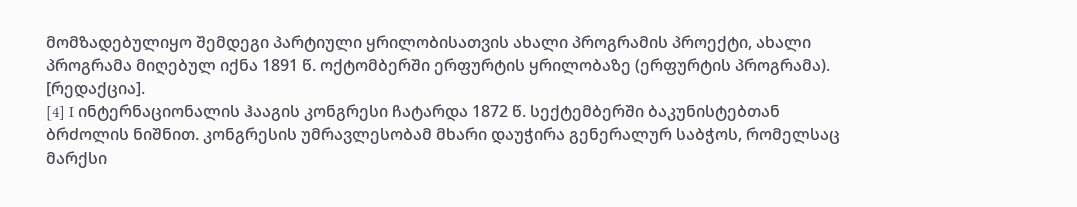მომზადებულიყო შემდეგი პარტიული ყრილობისათვის ახალი პროგრამის პროექტი, ახალი პროგრამა მიღებულ იქნა 1891 წ. ოქტომბერში ერფურტის ყრილობაზე (ერფურტის პროგრამა). [რედაქცია].
[4] I ინტერნაციონალის ჰააგის კონგრესი ჩატარდა 1872 წ. სექტემბერში ბაკუნისტებთან ბრძოლის ნიშნით. კონგრესის უმრავლესობამ მხარი დაუჭირა გენერალურ საბჭოს, რომელსაც მარქსი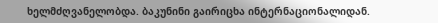ხელმძღვანელობდა. ბაკუნინი გაირიცხა ინტერნაციონალიდან.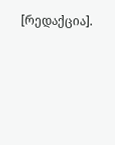[რედაქცია].